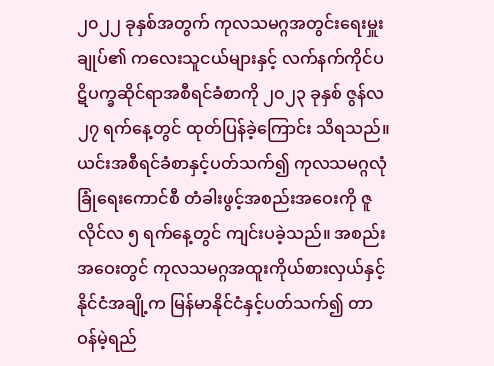၂၀၂၂ ခုနှစ်အတွက် ကုလသမဂ္ဂအတွင်းရေးမှူးချုပ်၏ ကလေးသူငယ်များနှင့် လက်နက်ကိုင်ပဋိပက္ခဆိုင်ရာအစီရင်ခံစာကို ၂၀၂၃ ခုနှစ် ဇွန်လ ၂၇ ရက်နေ့တွင် ထုတ်ပြန်ခဲ့ကြောင်း သိရသည်။ ယင်းအစီရင်ခံစာနှင့်ပတ်သက်၍ ကုလသမဂ္ဂလုံခြုံရေးကောင်စီ တံခါးဖွင့်အစည်းအဝေးကို ဇူလိုင်လ ၅ ရက်နေ့တွင် ကျင်းပခဲ့သည်။ အစည်းအဝေးတွင် ကုလသမဂ္ဂအထူးကိုယ်စားလှယ်နှင့် နိုင်ငံအချို့က မြန်မာနိုင်ငံနှင့်ပတ်သက်၍ တာဝန်မဲ့ရည်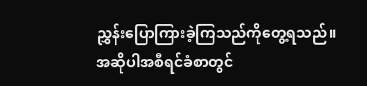ညွှန်းပြောကြားခဲ့ကြသည်ကိုတွေ့ရသည်။
အဆိုပါအစီရင်ခံစာတွင်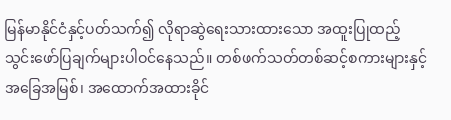မြန်မာနိုင်ငံနှင့်ပတ်သက်၍ လိုရာဆွဲရေးသားထားသော အထူးပြုထည့်သွင်းဖော်ပြချက်များပါဝင်နေသည်။ တစ်ဖက်သတ်တစ်ဆင့်စကားများနှင့် အခြေအမြစ်၊ အထောက်အထားခိုင်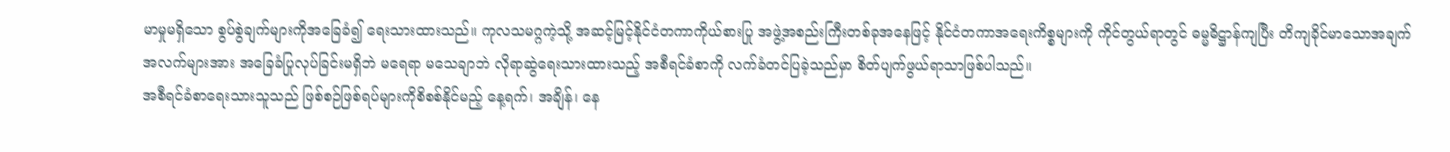မာမှုမရှိသော စွပ်စွဲချက်များကိုအခြေခံ၍ ရေးသားထားသည်။ ကုလသမဂ္ဂကဲ့သို့ အဆင့်မြင့်နိုင်ငံတကာကိုယ်စားပြု အဖွဲ့အစည်းကြီးတစ်ခုအနေဖြင့် နိုင်ငံတကာအရေးကိစ္စများကို ကိုင်တွယ်ရာတွင် ဓမ္မဓိဋ္ဌာန်ကျပြီး တိကျခိုင်မာသောအချက်အလက်များအား အခြေခံပြုလုပ်ခြင်းမရှိဘဲ မရေရာ မသေချာဘဲ လိုရာဆွဲရေးသားထားသည့် အစီရင်ခံစာကို လက်ခံတင်ပြခဲ့သည်မှာ စိတ်ပျက်ဖွယ်ရာသာဖြစ်ပါသည်။
အစီရင်ခံစာရေးသားသူသည် ဖြစ်စဉ်ဖြစ်ရပ်များကိုစိစစ်နိုင်မည့် နေ့ရက်၊ အချိန်၊ နေ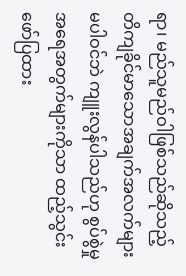ရာ၊ မည်သူမည်ဝါဖြစ်သည်ဆိုသည့် တိကျခိုင်မာသောအချက်အလက်များ မပါဝင်ဘဲ ကျူးလွန်ပါသည်ဟု စွပ်စွဲမှုအရေအတွက်များကိုသာ ထည့်သွင်းဖော်ပြထား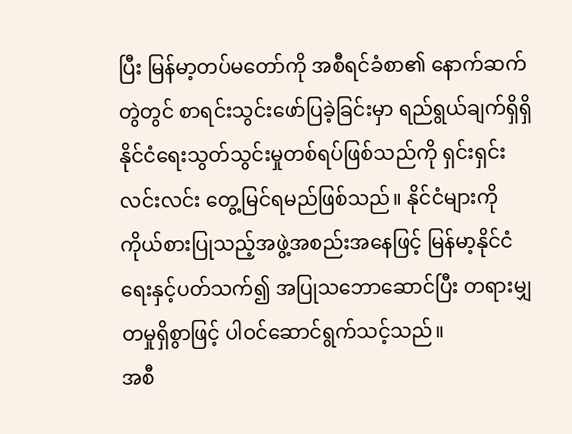ပြီး မြန်မာ့တပ်မတော်ကို အစီရင်ခံစာ၏ နောက်ဆက်တွဲတွင် စာရင်းသွင်းဖော်ပြခဲ့ခြင်းမှာ ရည်ရွယ်ချက်ရှိရှိ နိုင်ငံရေးသွတ်သွင်းမှုတစ်ရပ်ဖြစ်သည်ကို ရှင်းရှင်းလင်းလင်း တွေ့မြင်ရမည်ဖြစ်သည်။ နိုင်ငံများကို ကိုယ်စားပြုသည့်အဖွဲ့အစည်းအနေဖြင့် မြန်မာ့နိုင်ငံရေးနှင့်ပတ်သက်၍ အပြုသဘောဆောင်ပြီး တရားမျှတမှုရှိစွာဖြင့် ပါဝင်ဆောင်ရွက်သင့်သည်။
အစီ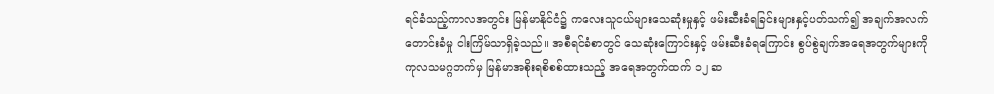ရင်ခံသည့်ကာလအတွင်း မြန်မာနိုင်ငံ၌ ကလေးသူငယ်များသေဆုံးမှုနှင့် ဖမ်းဆီးခံရခြင်းများနှင့်ပတ်သက်၍ အချက်အလက်တောင်းခံမှု ငါးကြိမ်သာရှိခဲ့သည်။ အစီရင်ခံစာတွင် သေဆုံးကြောင်းနှင့် ဖမ်းဆီးခံရကြောင်း စွပ်စွဲချက်အရေအတွက်များကို ကုလသမဂ္ဂဘက်မှ မြန်မာအစိုးရစိစစ်ထားသည့် အရေအတွက်ထက် ၁၂ ဆ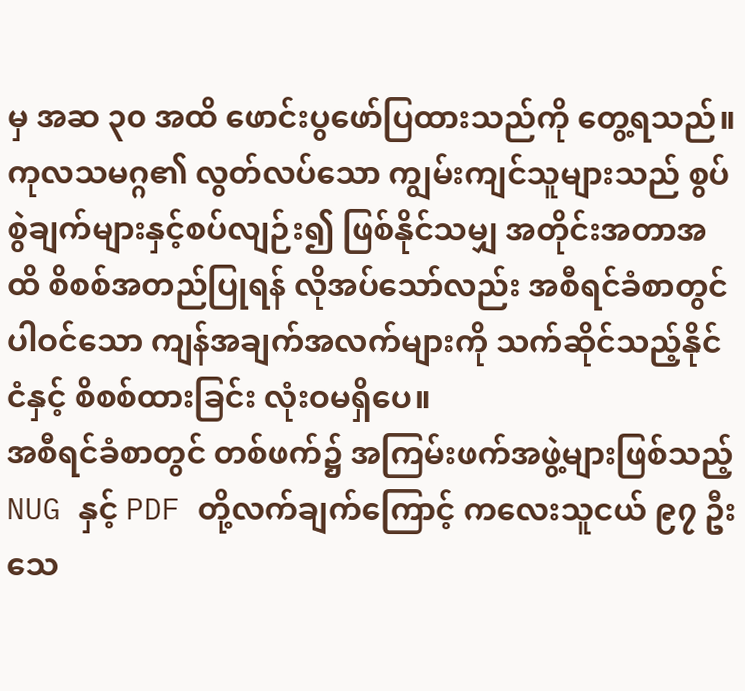မှ အဆ ၃၀ အထိ ဖောင်းပွဖော်ပြထားသည်ကို တွေ့ရသည်။ ကုလသမဂ္ဂ၏ လွတ်လပ်သော ကျွမ်းကျင်သူများသည် စွပ်စွဲချက်များနှင့်စပ်လျဉ်း၍ ဖြစ်နိုင်သမျှ အတိုင်းအတာအထိ စိစစ်အတည်ပြုရန် လိုအပ်သော်လည်း အစီရင်ခံစာတွင်ပါဝင်သော ကျန်အချက်အလက်များကို သက်ဆိုင်သည့်နိုင်ငံနှင့် စိစစ်ထားခြင်း လုံးဝမရှိပေ။
အစီရင်ခံစာတွင် တစ်ဖက်၌ အကြမ်းဖက်အဖွဲ့များဖြစ်သည့် NUG နှင့် PDF တို့လက်ချက်ကြောင့် ကလေးသူငယ် ၉၇ ဦးသေ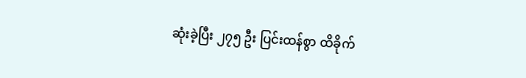ဆုံးခဲ့ပြီး ၂၇၅ ဦး ပြင်းထန်စွာ ထိခိုက်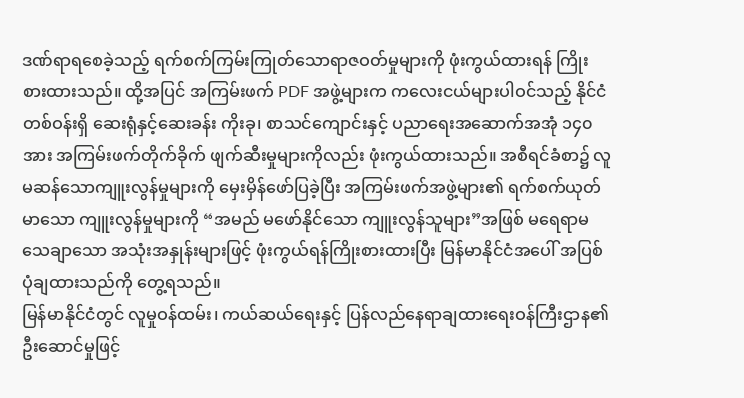ဒဏ်ရာရစေခဲ့သည့် ရက်စက်ကြမ်းကြုတ်သောရာဇဝတ်မှုများကို ဖုံးကွယ်ထားရန် ကြိုးစားထားသည်။ ထို့အပြင် အကြမ်းဖက် PDF အဖွဲ့များက ကလေးငယ်များပါဝင်သည့် နိုင်ငံတစ်ဝန်းရှိ ဆေးရုံနှင့်ဆေးခန်း ကိုးခု၊ စာသင်ကျောင်းနှင့် ပညာရေးအဆောက်အအုံ ၁၄၀ အား အကြမ်းဖက်တိုက်ခိုက် ဖျက်ဆီးမှုများကိုလည်း ဖုံးကွယ်ထားသည်။ အစီရင်ခံစာ၌ လူမဆန်သောကျူးလွန်မှုများကို မှေးမှိန်ဖော်ပြခဲ့ပြီး အကြမ်းဖက်အဖွဲ့များ၏ ရက်စက်ယုတ်မာသော ကျူးလွန်မှုများကို “အမည် မဖော်နိုင်သော ကျူးလွန်သူများ”အဖြစ် မရေရာမသေချာသော အသုံးအနှုန်းများဖြင့် ဖုံးကွယ်ရန်ကြိုးစားထားပြီး မြန်မာနိုင်ငံအပေါ် အပြစ်ပုံချထားသည်ကို တွေ့ရသည်။
မြန်မာနိုင်ငံတွင် လူမှုဝန်ထမ်း၊ ကယ်ဆယ်ရေးနှင့် ပြန်လည်နေရာချထားရေးဝန်ကြီးဌာန၏ ဦးဆောင်မှုဖြင့်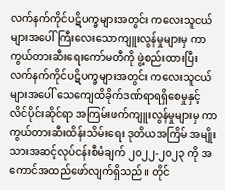လက်နက်ကိုင်ပဋိပက္ခများအတွင်း ကလေးသူငယ်များအပေါ် ကြီးလေးသောကျူးလွန်မှုများမှ ကာကွယ်တားဆီးရေးကော်မတီကို ဖွဲ့စည်းထားပြီး လက်နက်ကိုင်ပဋိပက္ခများအတွင်း ကလေးသူငယ်များအပေါ် သေကျေထိခိုက်ဒဏ်ရာရရှိစေမှုနှင့် လိင်ပိုင်းဆိုင်ရာ အကြမ်းဖက်ကျူးလွန်မှုများမှ ကာကွယ်တားဆီးထိန်းသိမ်းရေး ဒုတိယအကြိမ် အမျိုးသားအဆင့်လုပ်ငန်းစီမံချက် ၂၀၂၂-၂၀၂၃ ကို အကောင်အထည်ဖော်လျက်ရှိသည်။ တိုင်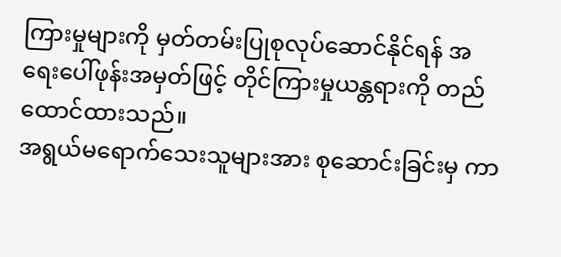ကြားမှုများကို မှတ်တမ်းပြုစုလုပ်ဆောင်နိုင်ရန် အရေးပေါ်ဖုန်းအမှတ်ဖြင့် တိုင်ကြားမှုယန္တရားကို တည်ထောင်ထားသည်။
အရွယ်မရောက်သေးသူများအား စုဆောင်းခြင်းမှ ကာ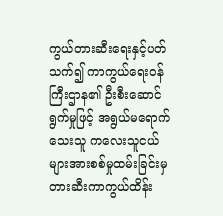ကွယ်တားဆီးရေးနှင့်ပတ်သက်၍ ကာကွယ်ရေးဝန်ကြီးဌာန၏ ဦးစီးဆောင်ရွက်မှုဖြင့် အရွယ်မရောက်သေးသူ ကလေးသူငယ်များအားစစ်မှုထမ်းခြင်းမှ တားဆီးကာကွယ်ထိန်း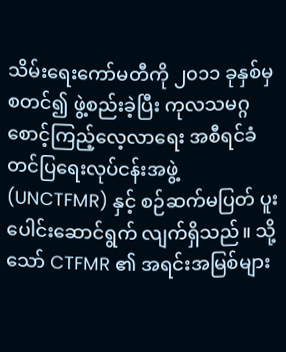သိမ်းရေးကော်မတီကို ၂၀၁၁ ခုနှစ်မှစတင်၍ ဖွဲ့စည်းခဲ့ပြီး ကုလသမဂ္ဂစောင့်ကြည့်လေ့လာရေး အစီရင်ခံတင်ပြရေးလုပ်ငန်းအဖွဲ့ (UNCTFMR) နှင့် စဉ်ဆက်မပြတ် ပူးပေါင်းဆောင်ရွက် လျက်ရှိသည်။ သို့သော် CTFMR ၏ အရင်းအမြစ်များ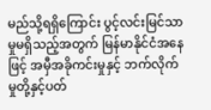မည်သို့ရရှိကြောင်း ပွင့်လင်းမြင်သာမှုမရှိသည့်အတွက် မြန်မာနိုင်ငံအနေဖြင့် အမှီအခိုကင်းမှုနှင့် ဘက်လိုက်မှုတို့နှင့်ပတ်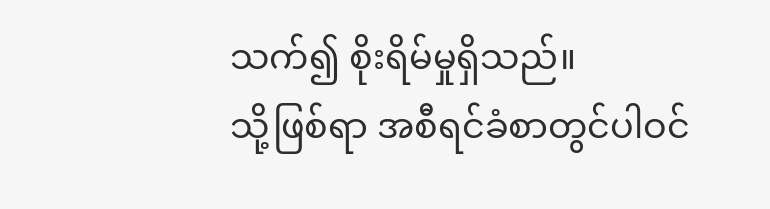သက်၍ စိုးရိမ်မှုရှိသည်။
သို့ဖြစ်ရာ အစီရင်ခံစာတွင်ပါဝင်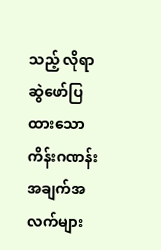သည့် လိုရာဆွဲဖော်ပြထားသော ကိန်းဂဏန်း အချက်အလက်များ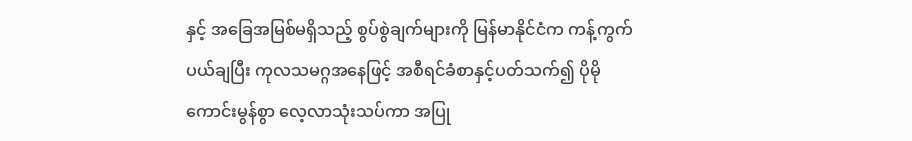နှင့် အခြေအမြစ်မရှိသည့် စွပ်စွဲချက်များကို မြန်မာနိုင်ငံက ကန့်ကွက်ပယ်ချပြီး ကုလသမဂ္ဂအနေဖြင့် အစီရင်ခံစာနှင့်ပတ်သက်၍ ပိုမိုကောင်းမွန်စွာ လေ့လာသုံးသပ်ကာ အပြု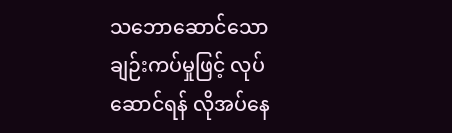သဘောဆောင်သောချဉ်းကပ်မှုဖြင့် လုပ်ဆောင်ရန် လိုအပ်နေ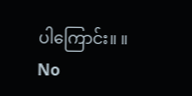ပါကြောင်း။ ။
No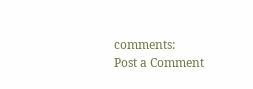comments:
Post a Comment